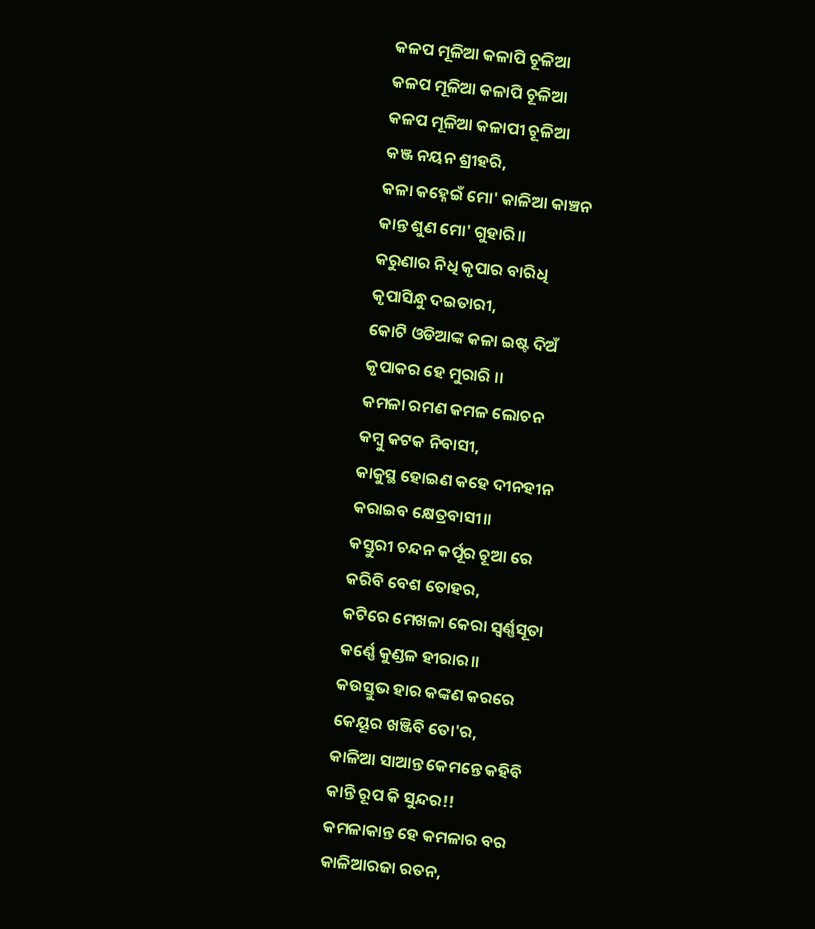କଳପ ମୂଳିଆ କଳାପି ଚୂଳିଆ
କଳପ ମୂଳିଆ କଳାପି ଚୂଳିଆ
କଳପ ମୂଳିଆ କଳାପୀ ଚୂଳିଆ
କଞ୍ଜ ନୟନ ଶ୍ରୀହରି,
କଳା କହ୍ନେଇଁ ମୋ' କାଳିଆ କାଞ୍ଚନ
କାନ୍ତ ଶୁଣ ମୋ' ଗୁହାରି।।
କରୁଣାର ନିଧି କୃପାର ବାରିଧି
କୃପାସିନ୍ଧୁ ଦଇତାରୀ,
କୋଟି ଓଡିଆଙ୍କ କଳା ଇଷ୍ଟ ଦିଅଁ
କୃପାକର ହେ ମୁରାରି ।।
କମଳା ରମଣ କମଳ ଲୋଚନ
କମ୍ବୁ କଟକ ନିବାସୀ,
କାକୁସ୍ଥ ହୋଇଣ କହେ ଦୀନହୀନ
କରାଇବ କ୍ଷେତ୍ରବାସୀ।।
କସ୍ତୁରୀ ଚନ୍ଦନ କର୍ପୂର ଚୂଆ ରେ
କରିବି ବେଶ ତୋହର,
କଟିରେ ମେଖଳା କେରା ସ୍ୱର୍ଣ୍ଣସୂତା
କର୍ଣ୍ଣେ କୁଣ୍ଡଳ ହୀରାର।।
କଉସ୍ତୁଭ ହାର କଙ୍କଣ କରରେ
କେୟୂର ଖଞ୍ଜିବି ତୋ'ର,
କାଳିଆ ସାଆନ୍ତ କେମନ୍ତେ କହିବି
କାନ୍ତି ରୂପ କି ସୁନ୍ଦର!!
କମଳାକାନ୍ତ ହେ କମଳାର ବର
କାଳିଆରଜା ରତନ,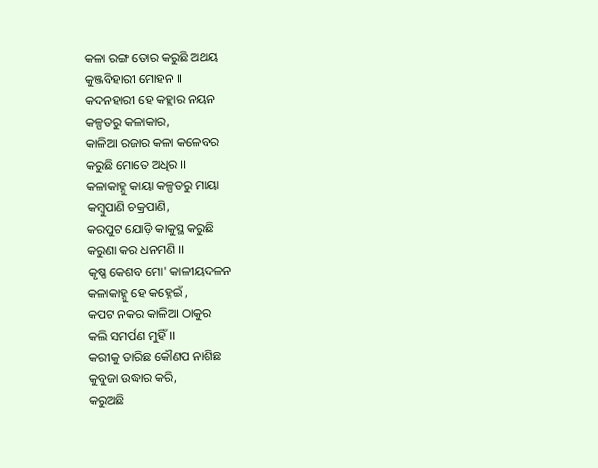କଳା ରଙ୍ଗ ତୋର କରୁଛି ଅଥୟ
କୁଞ୍ଜବିହାରୀ ମୋହନ ।।
କଦନହାରୀ ହେ କହ୍ଲାର ନୟନ
କଳ୍ପତରୁ କଳାକାର,
କାଳିଆ ରଜାର କଳା କଳେବର
କରୁଛି ମୋତେ ଅଧିର ।।
କଳାକାହ୍ନୁ କାୟା କଳ୍ପତରୁ ମାୟା
କମ୍ବୁପାଣି ଚକ୍ରପାଣି,
କରପୁଟ ଯୋଡ଼ି କାକୁସ୍ଥ କରୁଛି
କରୁଣା କର ଧନମଣି ।।
କୃଷ୍ଣ କେଶବ ମୋ' କାଳୀୟଦଳନ
କଳାକାହ୍ନୁ ହେ କହ୍ନେଇଁ ,
କପଟ ନକର କାଳିଆ ଠାକୁର
କଲି ସମର୍ପଣ ମୁହିଁ ।।
କରୀକୁ ତାରିଛ କୌଣପ ନାଶିଛ
କୁବୁଜା ଉଦ୍ଧାର କରି,
କରୁଅଛି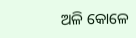ଅଳି କୋଳେ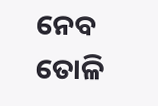ନେବ ତୋଳି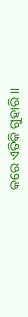କରେ ଏତିକି ଗୁହାରି ।।